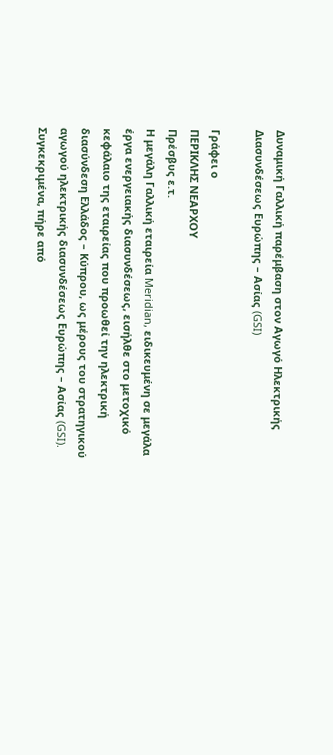Δυναμική Γαλλική παρέμβαση στον Αγωγό Ηλεκτρικής Διασυνδέσεως Ευρώπης – Ασίας (GSI)

Γράφει ο
ΠΕΡΙΚΛΗΣ ΝΕΑΡΧΟΥ
Πρέσβυς ε.τ.
Η μεγάλη Γαλλική εταιρεία Meridian, ειδικευμένη σε μεγάλα έργα ενεργειακής διασυνδέσεως, εισήλθε στο μετοχικό κεφάλαιο της εταιρείας που προωθεί την ηλεκτρική διασύνδεση Ελλάδος – Κύπρου, ως μέρους του στρατηγικού αγωγού ηλεκτρικής διασυνδέσεως Ευρώπης – Ασίας (GSI). Συγκεκριμένα, πήρε από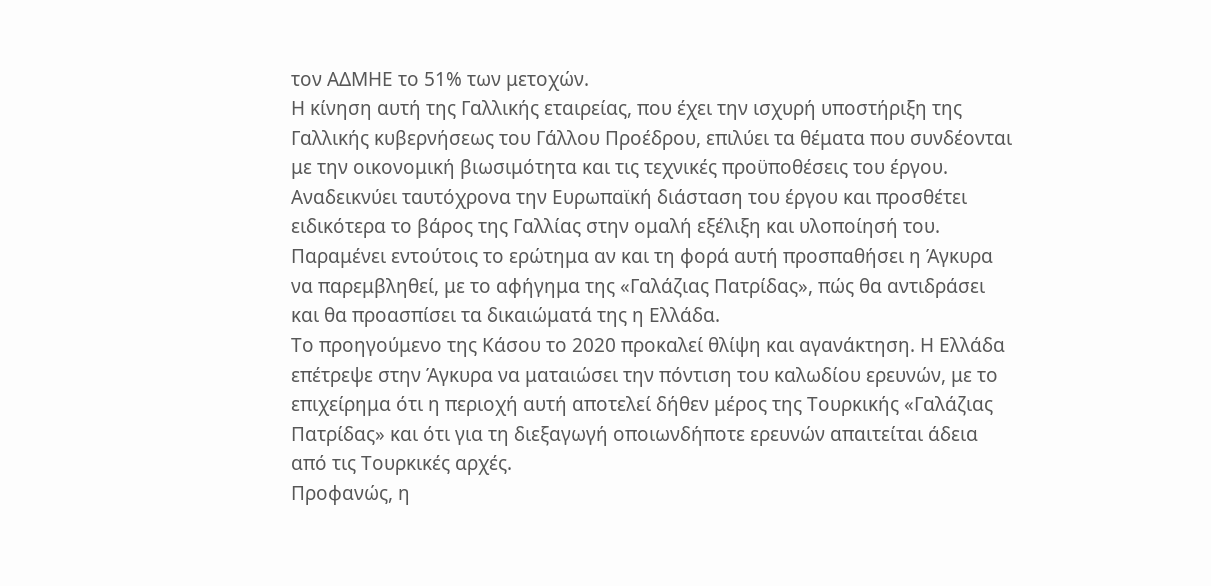τον ΑΔΜΗΕ το 51% των μετοχών.
Η κίνηση αυτή της Γαλλικής εταιρείας, που έχει την ισχυρή υποστήριξη της Γαλλικής κυβερνήσεως του Γάλλου Προέδρου, επιλύει τα θέματα που συνδέονται με την οικονομική βιωσιμότητα και τις τεχνικές προϋποθέσεις του έργου. Αναδεικνύει ταυτόχρονα την Ευρωπαϊκή διάσταση του έργου και προσθέτει ειδικότερα το βάρος της Γαλλίας στην ομαλή εξέλιξη και υλοποίησή του.
Παραμένει εντούτοις το ερώτημα αν και τη φορά αυτή προσπαθήσει η Άγκυρα να παρεμβληθεί, με το αφήγημα της «Γαλάζιας Πατρίδας», πώς θα αντιδράσει και θα προασπίσει τα δικαιώματά της η Ελλάδα.
Το προηγούμενο της Κάσου το 2020 προκαλεί θλίψη και αγανάκτηση. Η Ελλάδα επέτρεψε στην Άγκυρα να ματαιώσει την πόντιση του καλωδίου ερευνών, με το επιχείρημα ότι η περιοχή αυτή αποτελεί δήθεν μέρος της Τουρκικής «Γαλάζιας Πατρίδας» και ότι για τη διεξαγωγή οποιωνδήποτε ερευνών απαιτείται άδεια από τις Τουρκικές αρχές.
Προφανώς, η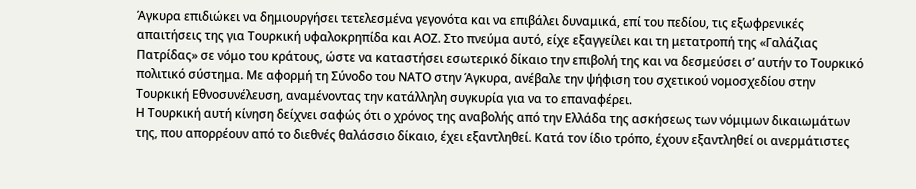Άγκυρα επιδιώκει να δημιουργήσει τετελεσμένα γεγονότα και να επιβάλει δυναμικά, επί του πεδίου, τις εξωφρενικές απαιτήσεις της για Τουρκική υφαλοκρηπίδα και ΑΟΖ. Στο πνεύμα αυτό, είχε εξαγγείλει και τη μετατροπή της «Γαλάζιας Πατρίδας» σε νόμο του κράτους, ώστε να καταστήσει εσωτερικό δίκαιο την επιβολή της και να δεσμεύσει σ’ αυτήν το Τουρκικό πολιτικό σύστημα. Με αφορμή τη Σύνοδο του ΝΑΤΟ στην Άγκυρα, ανέβαλε την ψήφιση του σχετικού νομοσχεδίου στην Τουρκική Εθνοσυνέλευση, αναμένοντας την κατάλληλη συγκυρία για να το επαναφέρει.
Η Τουρκική αυτή κίνηση δείχνει σαφώς ότι ο χρόνος της αναβολής από την Ελλάδα της ασκήσεως των νόμιμων δικαιωμάτων της, που απορρέουν από το διεθνές θαλάσσιο δίκαιο, έχει εξαντληθεί. Κατά τον ίδιο τρόπο, έχουν εξαντληθεί οι ανερμάτιστες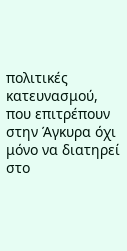πολιτικές κατευνασμού, που επιτρέπουν στην Άγκυρα όχι μόνο να διατηρεί στο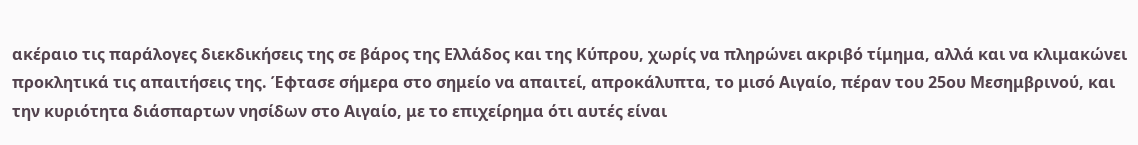ακέραιο τις παράλογες διεκδικήσεις της σε βάρος της Ελλάδος και της Κύπρου, χωρίς να πληρώνει ακριβό τίμημα, αλλά και να κλιμακώνει προκλητικά τις απαιτήσεις της. Έφτασε σήμερα στο σημείο να απαιτεί, απροκάλυπτα, το μισό Αιγαίο, πέραν του 25ου Μεσημβρινού, και την κυριότητα διάσπαρτων νησίδων στο Αιγαίο, με το επιχείρημα ότι αυτές είναι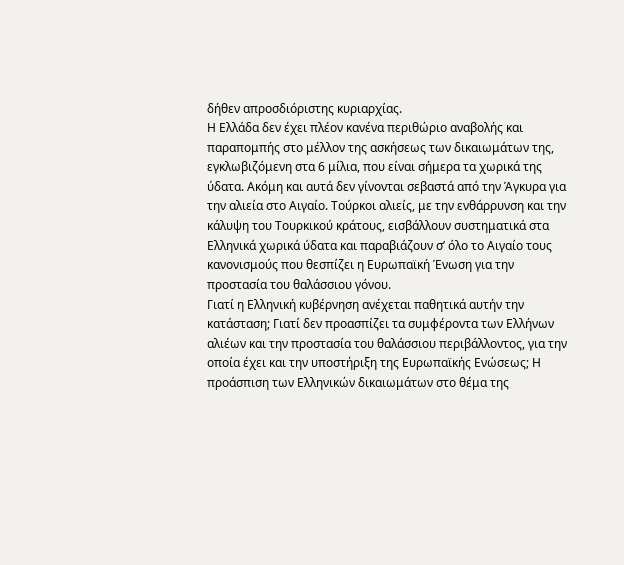δήθεν απροσδιόριστης κυριαρχίας.
Η Ελλάδα δεν έχει πλέον κανένα περιθώριο αναβολής και παραπομπής στο μέλλον της ασκήσεως των δικαιωμάτων της, εγκλωβιζόμενη στα 6 μίλια, που είναι σήμερα τα χωρικά της ύδατα. Ακόμη και αυτά δεν γίνονται σεβαστά από την Άγκυρα για την αλιεία στο Αιγαίο. Τούρκοι αλιείς, με την ενθάρρυνση και την κάλυψη του Τουρκικού κράτους, εισβάλλουν συστηματικά στα Ελληνικά χωρικά ύδατα και παραβιάζουν σ’ όλο το Αιγαίο τους κανονισμούς που θεσπίζει η Ευρωπαϊκή Ένωση για την προστασία του θαλάσσιου γόνου.
Γιατί η Ελληνική κυβέρνηση ανέχεται παθητικά αυτήν την κατάσταση; Γιατί δεν προασπίζει τα συμφέροντα των Ελλήνων αλιέων και την προστασία του θαλάσσιου περιβάλλοντος, για την οποία έχει και την υποστήριξη της Ευρωπαϊκής Ενώσεως; Η προάσπιση των Ελληνικών δικαιωμάτων στο θέμα της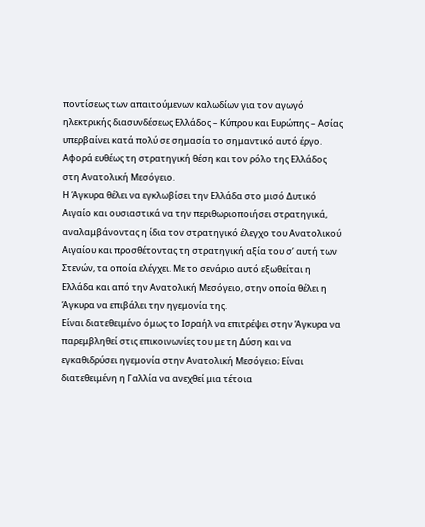ποντίσεως των απαιτούμενων καλωδίων για τον αγωγό ηλεκτρικής διασυνδέσεως Ελλάδος – Κύπρου και Ευρώπης – Ασίας υπερβαίνει κατά πολύ σε σημασία το σημαντικό αυτό έργο. Αφορά ευθέως τη στρατηγική θέση και τον ρόλο της Ελλάδος στη Ανατολική Μεσόγειο.
Η Άγκυρα θέλει να εγκλωβίσει την Ελλάδα στο μισό Δυτικό Αιγαίο και ουσιαστικά να την περιθωριοποιήσει στρατηγικά, αναλαμβάνοντας η ίδια τον στρατηγικό έλεγχο του Ανατολικού Αιγαίου και προσθέτοντας τη στρατηγική αξία του σ’ αυτή των Στενών, τα οποία ελέγχει. Με το σενάριο αυτό εξωθείται η Ελλάδα και από την Ανατολική Μεσόγειο, στην οποία θέλει η Άγκυρα να επιβάλει την ηγεμονία της.
Είναι διατεθειμένο όμως το Ισραήλ να επιτρέψει στην Άγκυρα να παρεμβληθεί στις επικοινωνίες του με τη Δύση και να εγκαθιδρύσει ηγεμονία στην Ανατολική Μεσόγειο; Είναι διατεθειμένη η Γαλλία να ανεχθεί μια τέτοια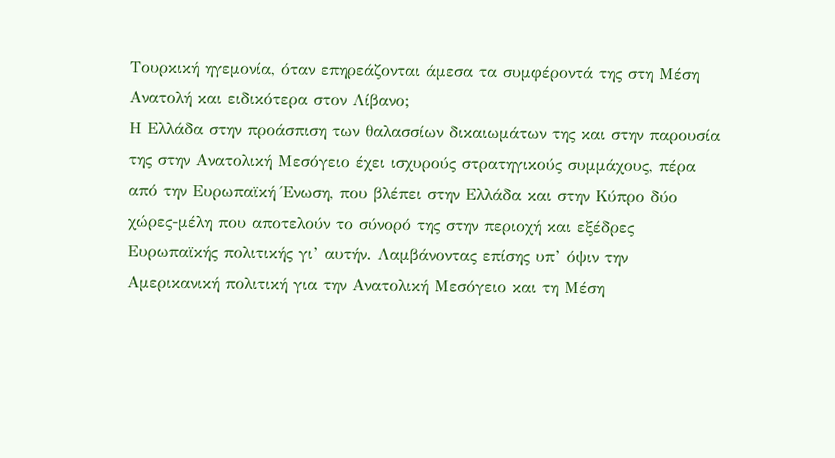Τουρκική ηγεμονία, όταν επηρεάζονται άμεσα τα συμφέροντά της στη Μέση Ανατολή και ειδικότερα στον Λίβανο;
Η Ελλάδα στην προάσπιση των θαλασσίων δικαιωμάτων της και στην παρουσία της στην Ανατολική Μεσόγειο έχει ισχυρούς στρατηγικούς συμμάχους, πέρα από την Ευρωπαϊκή Ένωση, που βλέπει στην Ελλάδα και στην Κύπρο δύο χώρες-μέλη που αποτελούν το σύνορό της στην περιοχή και εξέδρες Ευρωπαϊκής πολιτικής γι’ αυτήν. Λαμβάνοντας επίσης υπ’ όψιν την Αμερικανική πολιτική για την Ανατολική Μεσόγειο και τη Μέση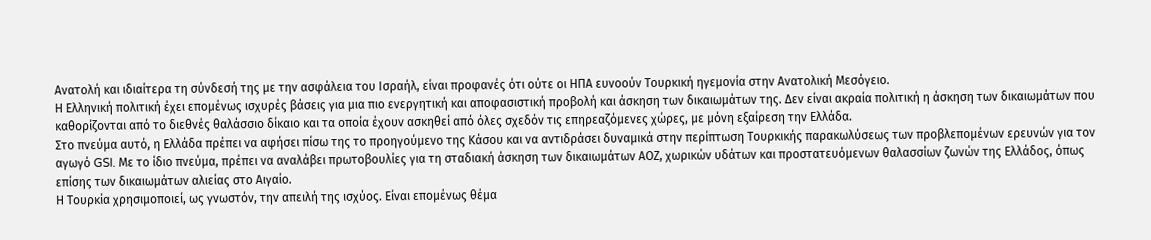Ανατολή και ιδιαίτερα τη σύνδεσή της με την ασφάλεια του Ισραήλ, είναι προφανές ότι ούτε οι ΗΠΑ ευνοούν Τουρκική ηγεμονία στην Ανατολική Μεσόγειο.
Η Ελληνική πολιτική έχει επομένως ισχυρές βάσεις για μια πιο ενεργητική και αποφασιστική προβολή και άσκηση των δικαιωμάτων της. Δεν είναι ακραία πολιτική η άσκηση των δικαιωμάτων που καθορίζονται από το διεθνές θαλάσσιο δίκαιο και τα οποία έχουν ασκηθεί από όλες σχεδόν τις επηρεαζόμενες χώρες, με μόνη εξαίρεση την Ελλάδα.
Στο πνεύμα αυτό, η Ελλάδα πρέπει να αφήσει πίσω της το προηγούμενο της Κάσου και να αντιδράσει δυναμικά στην περίπτωση Τουρκικής παρακωλύσεως των προβλεπομένων ερευνών για τον αγωγό GSI. Με το ίδιο πνεύμα, πρέπει να αναλάβει πρωτοβουλίες για τη σταδιακή άσκηση των δικαιωμάτων ΑΟΖ, χωρικών υδάτων και προστατευόμενων θαλασσίων ζωνών της Ελλάδος, όπως επίσης των δικαιωμάτων αλιείας στο Αιγαίο.
Η Τουρκία χρησιμοποιεί, ως γνωστόν, την απειλή της ισχύος. Είναι επομένως θέμα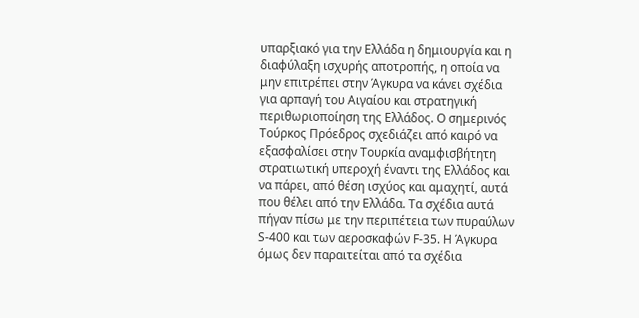υπαρξιακό για την Ελλάδα η δημιουργία και η διαφύλαξη ισχυρής αποτροπής, η οποία να μην επιτρέπει στην Άγκυρα να κάνει σχέδια για αρπαγή του Αιγαίου και στρατηγική περιθωριοποίηση της Ελλάδος. Ο σημερινός Τούρκος Πρόεδρος σχεδιάζει από καιρό να εξασφαλίσει στην Τουρκία αναμφισβήτητη στρατιωτική υπεροχή έναντι της Ελλάδος και να πάρει, από θέση ισχύος και αμαχητί, αυτά που θέλει από την Ελλάδα. Τα σχέδια αυτά πήγαν πίσω με την περιπέτεια των πυραύλων S-400 και των αεροσκαφών F-35. Η Άγκυρα όμως δεν παραιτείται από τα σχέδια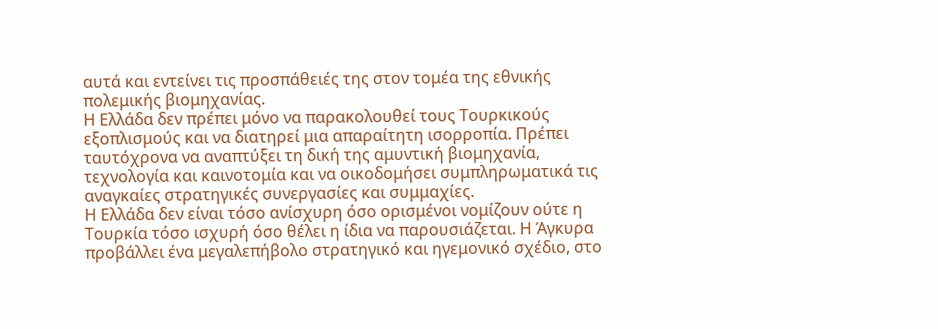αυτά και εντείνει τις προσπάθειές της στον τομέα της εθνικής πολεμικής βιομηχανίας.
Η Ελλάδα δεν πρέπει μόνο να παρακολουθεί τους Τουρκικούς εξοπλισμούς και να διατηρεί μια απαραίτητη ισορροπία. Πρέπει ταυτόχρονα να αναπτύξει τη δική της αμυντική βιομηχανία, τεχνολογία και καινοτομία και να οικοδομήσει συμπληρωματικά τις αναγκαίες στρατηγικές συνεργασίες και συμμαχίες.
Η Ελλάδα δεν είναι τόσο ανίσχυρη όσο ορισμένοι νομίζουν ούτε η Τουρκία τόσο ισχυρή όσο θέλει η ίδια να παρουσιάζεται. Η Άγκυρα προβάλλει ένα μεγαλεπήβολο στρατηγικό και ηγεμονικό σχέδιο, στο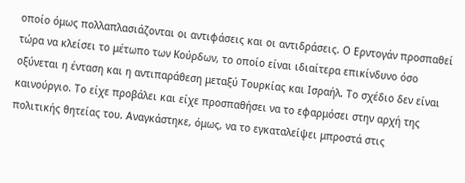οποίο όμως πολλαπλασιάζονται οι αντιφάσεις και οι αντιδράσεις. Ο Ερντογάν προσπαθεί τώρα να κλείσει το μέτωπο των Κούρδων, το οποίο είναι ιδιαίτερα επικίνδυνο όσο οξύνεται η ένταση και η αντιπαράθεση μεταξύ Τουρκίας και Ισραήλ. Το σχέδιο δεν είναι καινούργιο. Το είχε προβάλει και είχε προσπαθήσει να το εφαρμόσει στην αρχή της πολιτικής θητείας του. Αναγκάστηκε, όμως, να το εγκαταλείψει μπροστά στις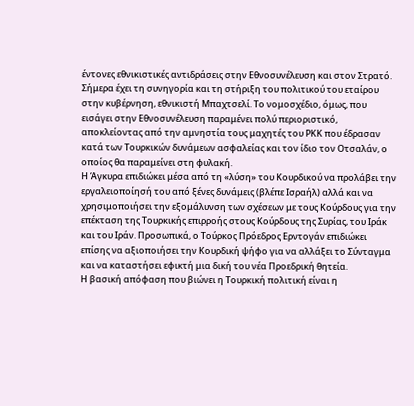έντονες εθνικιστικές αντιδράσεις στην Εθνοσυνέλευση και στον Στρατό. Σήμερα έχει τη συνηγορία και τη στήριξη του πολιτικού του εταίρου στην κυβέρνηση, εθνικιστή Μπαχτσελί. Το νομοσχέδιο, όμως, που εισάγει στην Εθνοσυνέλευση παραμένει πολύ περιοριστικό, αποκλείοντας από την αμνηστία τους μαχητές του ΡΚΚ που έδρασαν κατά των Τουρκικών δυνάμεων ασφαλείας και τον ίδιο τον Οτσαλάν, ο οποίος θα παραμείνει στη φυλακή.
Η Άγκυρα επιδιώκει μέσα από τη «λύση» του Κουρδικού να προλάβει την εργαλειοποίησή του από ξένες δυνάμεις (βλέπε Ισραήλ) αλλά και να χρησιμοποιήσει την εξομάλυνση των σχέσεων με τους Κούρδους για την επέκταση της Τουρκικής επιρροής στους Κούρδους της Συρίας, του Ιράκ και του Ιράν. Προσωπικά, ο Τούρκος Πρόεδρος Ερντογάν επιδιώκει επίσης να αξιοποιήσει την Κουρδική ψήφο για να αλλάξει το Σύνταγμα και να καταστήσει εφικτή μια δική του νέα Προεδρική θητεία.
Η βασική απόφαση που βιώνει η Τουρκική πολιτική είναι η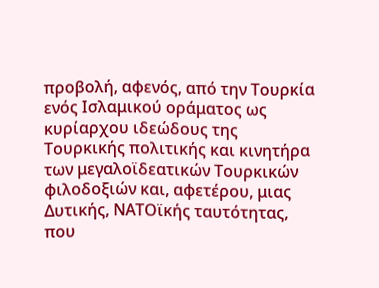προβολή, αφενός, από την Τουρκία ενός Ισλαμικού οράματος ως κυρίαρχου ιδεώδους της Τουρκικής πολιτικής και κινητήρα των μεγαλοϊδεατικών Τουρκικών φιλοδοξιών και, αφετέρου, μιας Δυτικής, ΝΑΤΟϊκής ταυτότητας, που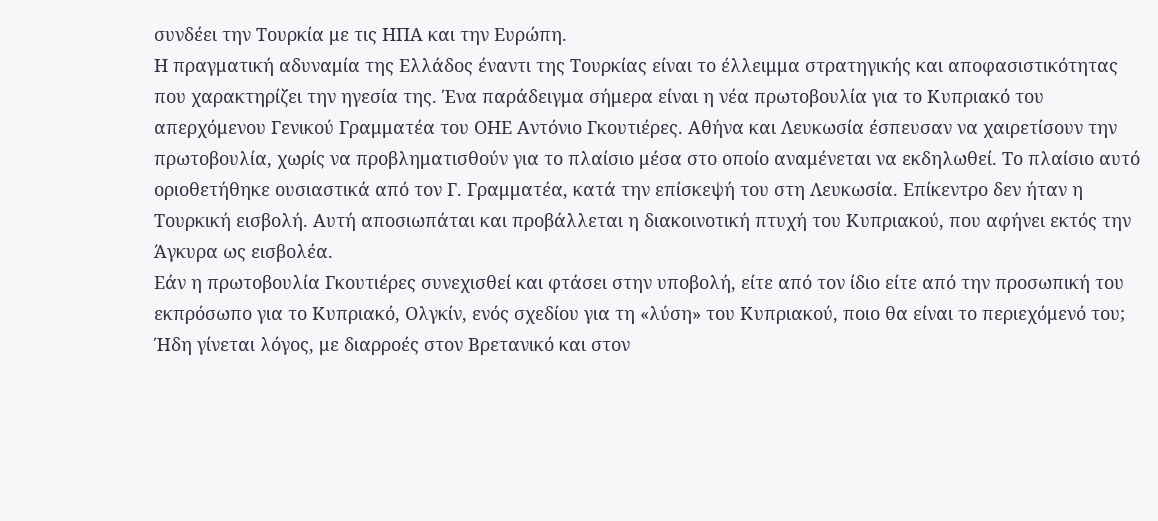συνδέει την Τουρκία με τις ΗΠΑ και την Ευρώπη.
Η πραγματική αδυναμία της Ελλάδος έναντι της Τουρκίας είναι το έλλειμμα στρατηγικής και αποφασιστικότητας που χαρακτηρίζει την ηγεσία της. Ένα παράδειγμα σήμερα είναι η νέα πρωτοβουλία για το Κυπριακό του απερχόμενου Γενικού Γραμματέα του ΟΗΕ Αντόνιο Γκουτιέρες. Αθήνα και Λευκωσία έσπευσαν να χαιρετίσουν την πρωτοβουλία, χωρίς να προβληματισθούν για το πλαίσιο μέσα στο οποίο αναμένεται να εκδηλωθεί. Το πλαίσιο αυτό οριοθετήθηκε ουσιαστικά από τον Γ. Γραμματέα, κατά την επίσκεψή του στη Λευκωσία. Επίκεντρο δεν ήταν η Τουρκική εισβολή. Αυτή αποσιωπάται και προβάλλεται η διακοινοτική πτυχή του Κυπριακού, που αφήνει εκτός την Άγκυρα ως εισβολέα.
Εάν η πρωτοβουλία Γκουτιέρες συνεχισθεί και φτάσει στην υποβολή, είτε από τον ίδιο είτε από την προσωπική του εκπρόσωπο για το Κυπριακό, Ολγκίν, ενός σχεδίου για τη «λύση» του Κυπριακού, ποιο θα είναι το περιεχόμενό του; Ήδη γίνεται λόγος, με διαρροές στον Βρετανικό και στον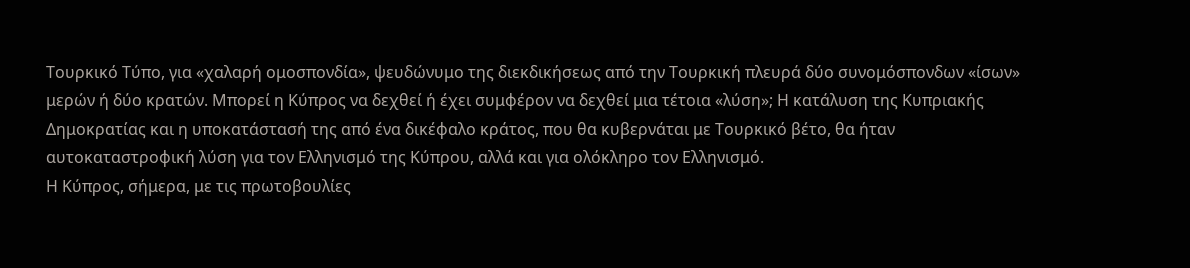Τουρκικό Τύπο, για «χαλαρή ομοσπονδία», ψευδώνυμο της διεκδικήσεως από την Τουρκική πλευρά δύο συνομόσπονδων «ίσων» μερών ή δύο κρατών. Μπορεί η Κύπρος να δεχθεί ή έχει συμφέρον να δεχθεί μια τέτοια «λύση»; Η κατάλυση της Κυπριακής Δημοκρατίας και η υποκατάστασή της από ένα δικέφαλο κράτος, που θα κυβερνάται με Τουρκικό βέτο, θα ήταν αυτοκαταστροφική λύση για τον Ελληνισμό της Κύπρου, αλλά και για ολόκληρο τον Ελληνισμό.
Η Κύπρος, σήμερα, με τις πρωτοβουλίες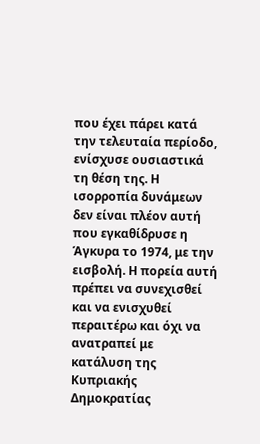που έχει πάρει κατά την τελευταία περίοδο, ενίσχυσε ουσιαστικά τη θέση της. Η ισορροπία δυνάμεων δεν είναι πλέον αυτή που εγκαθίδρυσε η Άγκυρα το 1974, με την εισβολή. Η πορεία αυτή πρέπει να συνεχισθεί και να ενισχυθεί περαιτέρω και όχι να ανατραπεί με κατάλυση της Κυπριακής Δημοκρατίας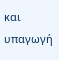και υπαγωγή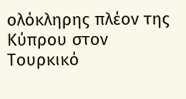ολόκληρης πλέον της Κύπρου στον Τουρκικό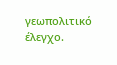γεωπολιτικό έλεγχο.